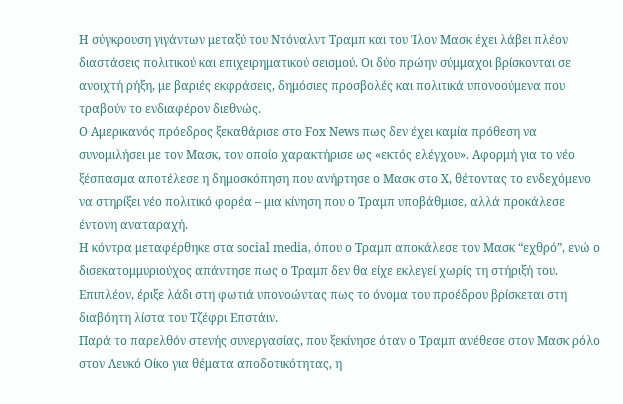Η σύγκρουση γιγάντων μεταξύ του Ντόναλντ Τραμπ και του Ίλον Μασκ έχει λάβει πλέον διαστάσεις πολιτικού και επιχειρηματικού σεισμού. Οι δύο πρώην σύμμαχοι βρίσκονται σε ανοιχτή ρήξη, με βαριές εκφράσεις, δημόσιες προσβολές και πολιτικά υπονοούμενα που τραβούν το ενδιαφέρον διεθνώς.
Ο Αμερικανός πρόεδρος ξεκαθάρισε στο Fox News πως δεν έχει καμία πρόθεση να συνομιλήσει με τον Μασκ, τον οποίο χαρακτήρισε ως «εκτός ελέγχου». Αφορμή για το νέο ξέσπασμα αποτέλεσε η δημοσκόπηση που ανήρτησε ο Μασκ στο Χ, θέτοντας το ενδεχόμενο να στηρίξει νέο πολιτικό φορέα – μια κίνηση που ο Τραμπ υποβάθμισε, αλλά προκάλεσε έντονη αναταραχή.
Η κόντρα μεταφέρθηκε στα social media, όπου ο Τραμπ αποκάλεσε τον Μασκ “εχθρό”, ενώ ο δισεκατομμυριούχος απάντησε πως ο Τραμπ δεν θα είχε εκλεγεί χωρίς τη στήριξή του. Επιπλέον, έριξε λάδι στη φωτιά υπονοώντας πως το όνομα του προέδρου βρίσκεται στη διαβόητη λίστα του Τζέφρι Επστάιν.
Παρά το παρελθόν στενής συνεργασίας, που ξεκίνησε όταν ο Τραμπ ανέθεσε στον Μασκ ρόλο στον Λευκό Οίκο για θέματα αποδοτικότητας, η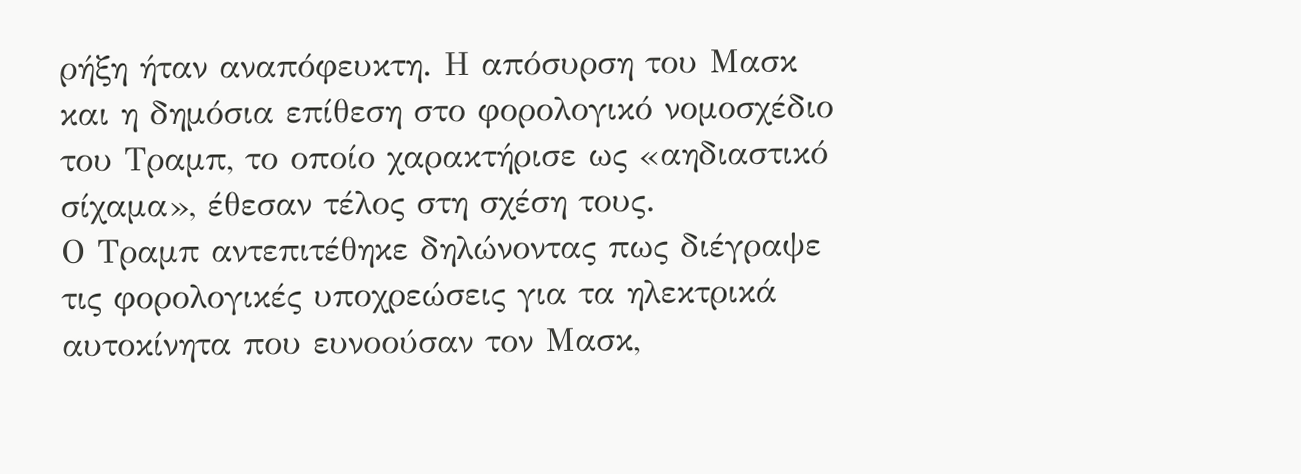ρήξη ήταν αναπόφευκτη. Η απόσυρση του Μασκ και η δημόσια επίθεση στο φορολογικό νομοσχέδιο του Τραμπ, το οποίο χαρακτήρισε ως «αηδιαστικό σίχαμα», έθεσαν τέλος στη σχέση τους.
Ο Τραμπ αντεπιτέθηκε δηλώνοντας πως διέγραψε τις φορολογικές υποχρεώσεις για τα ηλεκτρικά αυτοκίνητα που ευνοούσαν τον Μασκ,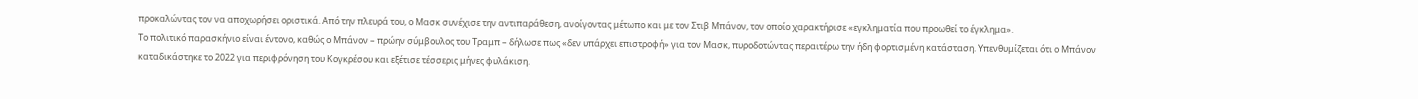προκαλώντας τον να αποχωρήσει οριστικά. Από την πλευρά του, ο Μασκ συνέχισε την αντιπαράθεση, ανοίγοντας μέτωπο και με τον Στιβ Μπάνον, τον οποίο χαρακτήρισε «εγκληματία που προωθεί το έγκλημα».
Το πολιτικό παρασκήνιο είναι έντονο, καθώς ο Μπάνον – πρώην σύμβουλος του Τραμπ – δήλωσε πως «δεν υπάρχει επιστροφή» για τον Μασκ, πυροδοτώντας περαιτέρω την ήδη φορτισμένη κατάσταση. Υπενθυμίζεται ότι ο Μπάνον καταδικάστηκε το 2022 για περιφρόνηση του Κογκρέσου και εξέτισε τέσσερις μήνες φυλάκιση.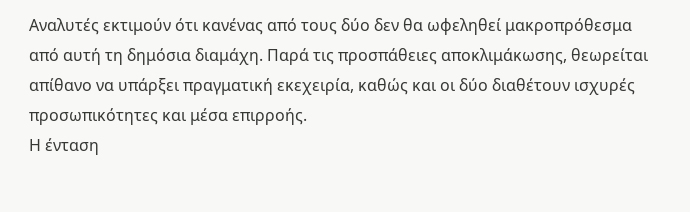Αναλυτές εκτιμούν ότι κανένας από τους δύο δεν θα ωφεληθεί μακροπρόθεσμα από αυτή τη δημόσια διαμάχη. Παρά τις προσπάθειες αποκλιμάκωσης, θεωρείται απίθανο να υπάρξει πραγματική εκεχειρία, καθώς και οι δύο διαθέτουν ισχυρές προσωπικότητες και μέσα επιρροής.
Η ένταση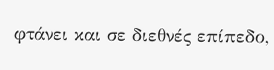φτάνει και σε διεθνές επίπεδο,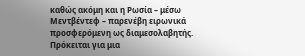καθώς ακόμη και η Ρωσία – μέσω Μεντβέντεφ – παρενέβη ειρωνικά προσφερόμενη ως διαμεσολαβητής.
Πρόκειται για μια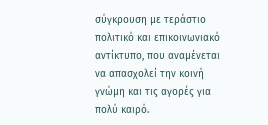σύγκρουση με τεράστιο πολιτικό και επικοινωνιακό αντίκτυπο, που αναμένεται να απασχολεί την κοινή γνώμη και τις αγορές για πολύ καιρό.